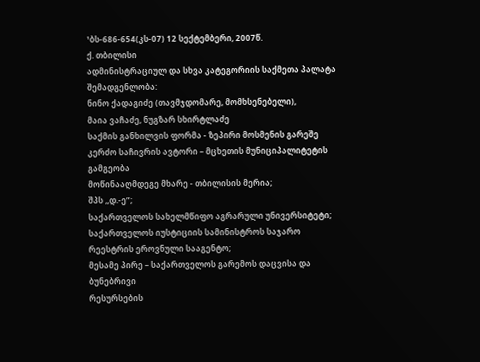¹ბს-686-654(კს-07) 12 სექტემბერი, 2007წ.
ქ. თბილისი
ადმინისტრაციულ და სხვა კატეგორიის საქმეთა პალატა
შემადგენლობა:
ნინო ქადაგიძე (თავმჯდომარე, მომხსენებელი),
მაია ვაჩაძე, ნუგზარ სხირტლაძე
საქმის განხილვის ფორმა - ზეპირი მოსმენის გარეშე
კერძო საჩივრის ავტორი – მცხეთის მუნიციპალიტეტის გამგეობა
მოწინააღმდეგე მხარე - თბილისის მერია;
შპს ,,დ.-ე”;
საქართველოს სახელმწიფო აგრარული უნივერსიტეტი;
საქართველოს იუსტიციის სამინისტროს საჯარო
რეესტრის ეროვნული სააგენტო;
მესამე პირე – საქართველოს გარემოს დაცვისა და ბუნებრივი
რესურსების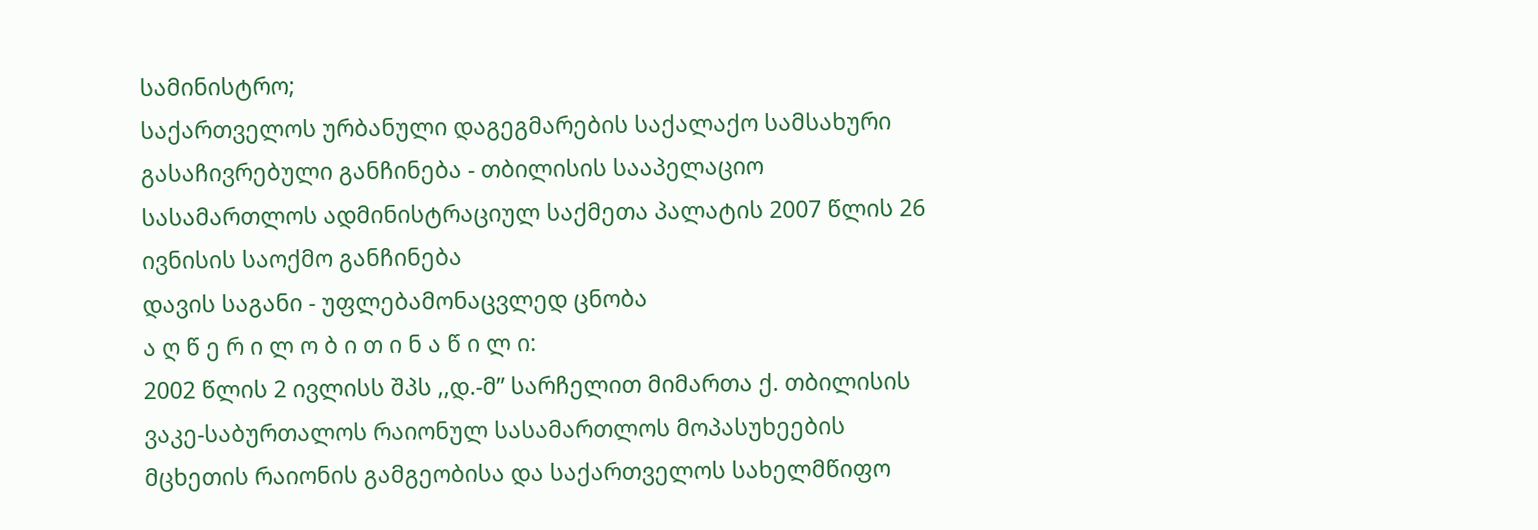სამინისტრო;
საქართველოს ურბანული დაგეგმარების საქალაქო სამსახური
გასაჩივრებული განჩინება - თბილისის სააპელაციო სასამართლოს ადმინისტრაციულ საქმეთა პალატის 2007 წლის 26 ივნისის საოქმო განჩინება
დავის საგანი - უფლებამონაცვლედ ცნობა
ა ღ წ ე რ ი ლ ო ბ ი თ ი ნ ა წ ი ლ ი:
2002 წლის 2 ივლისს შპს ,,დ.-მ” სარჩელით მიმართა ქ. თბილისის ვაკე-საბურთალოს რაიონულ სასამართლოს მოპასუხეების მცხეთის რაიონის გამგეობისა და საქართველოს სახელმწიფო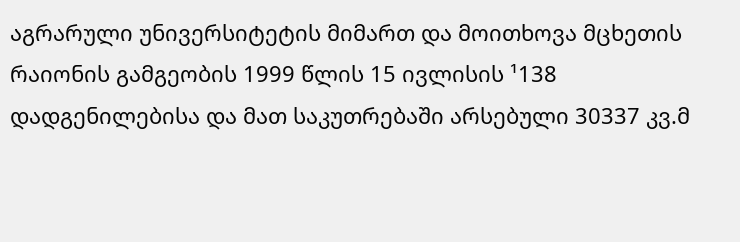აგრარული უნივერსიტეტის მიმართ და მოითხოვა მცხეთის რაიონის გამგეობის 1999 წლის 15 ივლისის ¹138 დადგენილებისა და მათ საკუთრებაში არსებული 30337 კვ.მ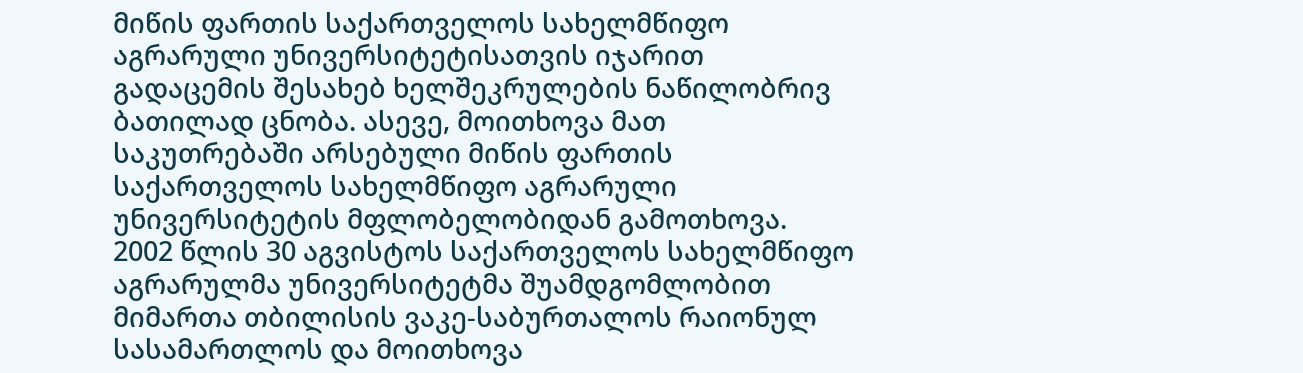მიწის ფართის საქართველოს სახელმწიფო აგრარული უნივერსიტეტისათვის იჯარით გადაცემის შესახებ ხელშეკრულების ნაწილობრივ ბათილად ცნობა. ასევე, მოითხოვა მათ საკუთრებაში არსებული მიწის ფართის საქართველოს სახელმწიფო აგრარული უნივერსიტეტის მფლობელობიდან გამოთხოვა.
2002 წლის 30 აგვისტოს საქართველოს სახელმწიფო აგრარულმა უნივერსიტეტმა შუამდგომლობით მიმართა თბილისის ვაკე-საბურთალოს რაიონულ სასამართლოს და მოითხოვა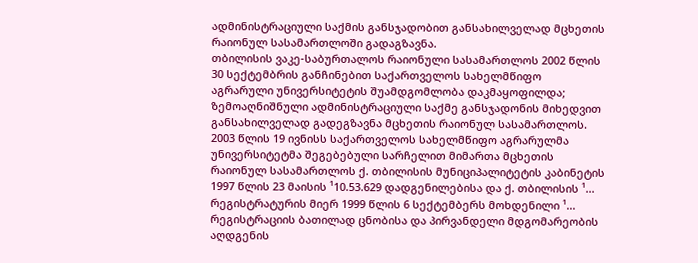ადმინისტრაციული საქმის განსჯადობით განსახილველად მცხეთის რაიონულ სასამართლოში გადაგზავნა.
თბილისის ვაკე-საბურთალოს რაიონული სასამართლოს 2002 წლის 30 სექტემბრის განჩინებით საქართველოს სახელმწიფო აგრარული უნივერსიტეტის შუამდგომლობა დაკმაყოფილდა; ზემოაღნიშნული ადმინისტრაციული საქმე განსჯადონის მიხედვით განსახილველად გადეგზავნა მცხეთის რაიონულ სასამართლოს.
2003 წლის 19 ივნისს საქართველოს სახელმწიფო აგრარულმა უნივერსიტეტმა შეგებებული სარჩელით მიმართა მცხეთის რაიონულ სასამართლოს ქ. თბილისის მუნიციპალიტეტის კაბინეტის 1997 წლის 23 მაისის ¹10.53.629 დადგენილებისა და ქ. თბილისის ¹... რეგისტრატურის მიერ 1999 წლის 6 სექტემბერს მოხდენილი ¹... რეგისტრაციის ბათილად ცნობისა და პირვანდელი მდგომარეობის აღდგენის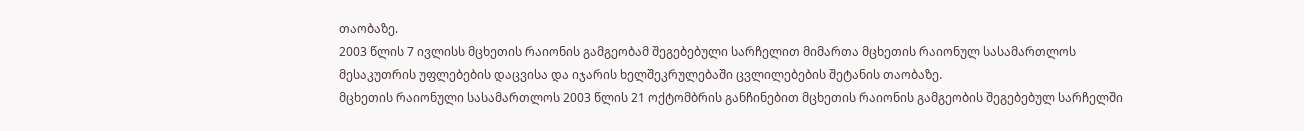თაობაზე.
2003 წლის 7 ივლისს მცხეთის რაიონის გამგეობამ შეგებებული სარჩელით მიმართა მცხეთის რაიონულ სასამართლოს მესაკუთრის უფლებების დაცვისა და იჯარის ხელშეკრულებაში ცვლილებების შეტანის თაობაზე.
მცხეთის რაიონული სასამართლოს 2003 წლის 21 ოქტომბრის განჩინებით მცხეთის რაიონის გამგეობის შეგებებულ სარჩელში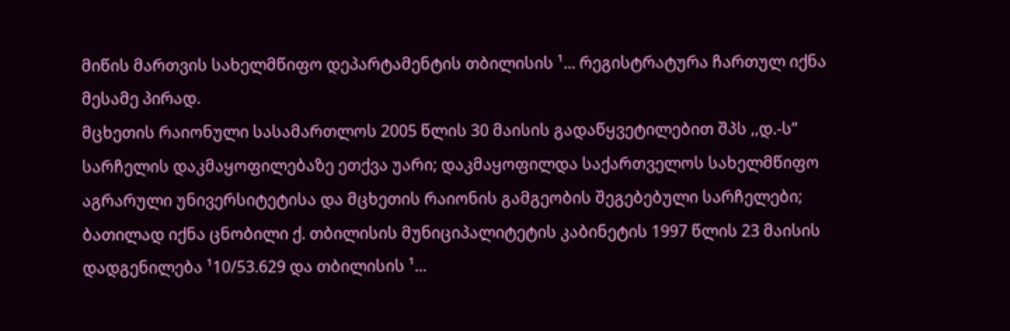მიწის მართვის სახელმწიფო დეპარტამენტის თბილისის ¹... რეგისტრატურა ჩართულ იქნა მესამე პირად.
მცხეთის რაიონული სასამართლოს 2005 წლის 30 მაისის გადაწყვეტილებით შპს ,,დ.-ს” სარჩელის დაკმაყოფილებაზე ეთქვა უარი; დაკმაყოფილდა საქართველოს სახელმწიფო აგრარული უნივერსიტეტისა და მცხეთის რაიონის გამგეობის შეგებებული სარჩელები; ბათილად იქნა ცნობილი ქ. თბილისის მუნიციპალიტეტის კაბინეტის 1997 წლის 23 მაისის დადგენილება ¹10/53.629 და თბილისის ¹...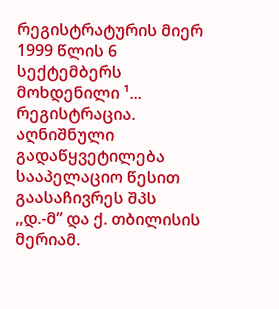რეგისტრატურის მიერ 1999 წლის 6 სექტემბერს მოხდენილი ¹... რეგისტრაცია.
აღნიშნული გადაწყვეტილება სააპელაციო წესით გაასაჩივრეს შპს ,,დ.-მ” და ქ. თბილისის მერიამ.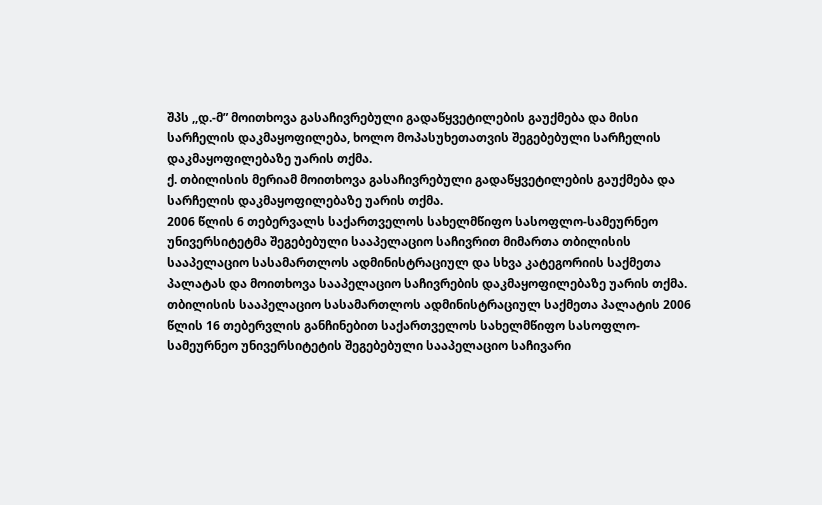შპს ,,დ.-მ” მოითხოვა გასაჩივრებული გადაწყვეტილების გაუქმება და მისი სარჩელის დაკმაყოფილება, ხოლო მოპასუხეთათვის შეგებებული სარჩელის დაკმაყოფილებაზე უარის თქმა.
ქ. თბილისის მერიამ მოითხოვა გასაჩივრებული გადაწყვეტილების გაუქმება და სარჩელის დაკმაყოფილებაზე უარის თქმა.
2006 წლის 6 თებერვალს საქართველოს სახელმწიფო სასოფლო-სამეურნეო უნივერსიტეტმა შეგებებული სააპელაციო საჩივრით მიმართა თბილისის სააპელაციო სასამართლოს ადმინისტრაციულ და სხვა კატეგორიის საქმეთა პალატას და მოითხოვა სააპელაციო საჩივრების დაკმაყოფილებაზე უარის თქმა.
თბილისის სააპელაციო სასამართლოს ადმინისტრაციულ საქმეთა პალატის 2006 წლის 16 თებერვლის განჩინებით საქართველოს სახელმწიფო სასოფლო-სამეურნეო უნივერსიტეტის შეგებებული სააპელაციო საჩივარი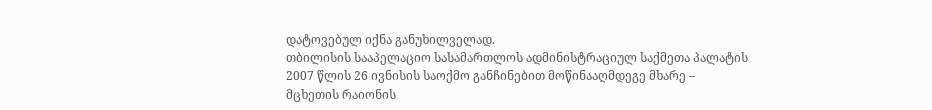დატოვებულ იქნა განუხილველად.
თბილისის სააპელაციო სასამართლოს ადმინისტრაციულ საქმეთა პალატის 2007 წლის 26 ივნისის საოქმო განჩინებით მოწინააღმდეგე მხარე – მცხეთის რაიონის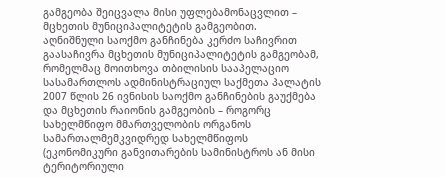გამგეობა შეიცვალა მისი უფლებამონაცვლით – მცხეთის მუნიციპალიტეტის გამგეობით.
აღნიშნული საოქმო განჩინება კერძო საჩივრით გაასაჩივრა მცხეთის მუნიციპალიტეტის გამგეობამ, რომელმაც მოითხოვა თბილისის სააპელაციო სასამართლოს ადმინისტრაციულ საქმეთა პალატის 2007 წლის 26 ივნისის საოქმო განჩინების გაუქმება და მცხეთის რაიონის გამგეობის – როგორც სახელმწიფო მმართველობის ორგანოს სამართალმემკვიდრედ სახელმწიფოს (ეკონომიკური განვითარების სამინისტროს ან მისი ტერიტორიული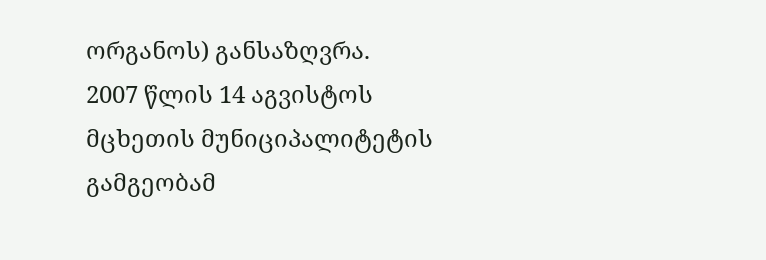ორგანოს) განსაზღვრა.
2007 წლის 14 აგვისტოს მცხეთის მუნიციპალიტეტის გამგეობამ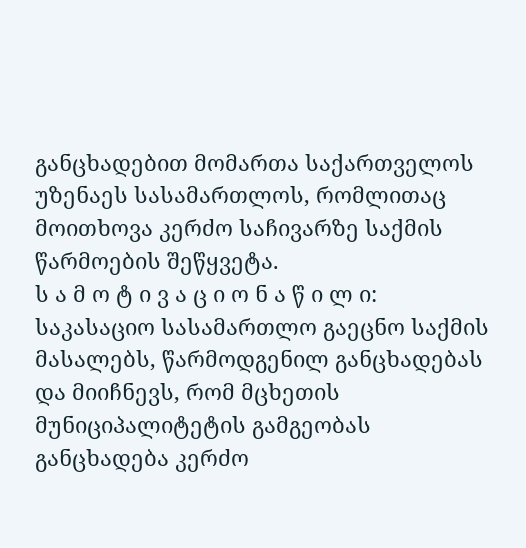განცხადებით მომართა საქართველოს უზენაეს სასამართლოს, რომლითაც მოითხოვა კერძო საჩივარზე საქმის წარმოების შეწყვეტა.
ს ა მ ო ტ ი ვ ა ც ი ო ნ ა წ ი ლ ი:
საკასაციო სასამართლო გაეცნო საქმის მასალებს, წარმოდგენილ განცხადებას და მიიჩნევს, რომ მცხეთის მუნიციპალიტეტის გამგეობას განცხადება კერძო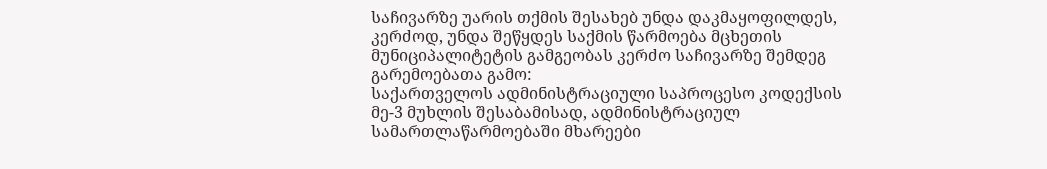საჩივარზე უარის თქმის შესახებ უნდა დაკმაყოფილდეს, კერძოდ, უნდა შეწყდეს საქმის წარმოება მცხეთის მუნიციპალიტეტის გამგეობას კერძო საჩივარზე შემდეგ გარემოებათა გამო:
საქართველოს ადმინისტრაციული საპროცესო კოდექსის მე-3 მუხლის შესაბამისად, ადმინისტრაციულ სამართლაწარმოებაში მხარეები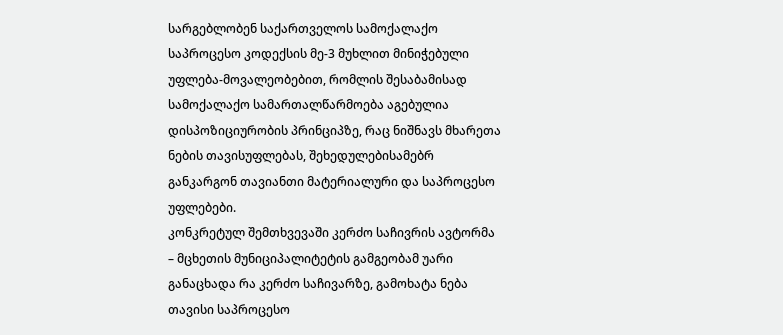სარგებლობენ საქართველოს სამოქალაქო საპროცესო კოდექსის მე-3 მუხლით მინიჭებული უფლება-მოვალეობებით, რომლის შესაბამისად სამოქალაქო სამართალწარმოება აგებულია დისპოზიციურობის პრინციპზე, რაც ნიშნავს მხარეთა ნების თავისუფლებას, შეხედულებისამებრ განკარგონ თავიანთი მატერიალური და საპროცესო უფლებები.
კონკრეტულ შემთხვევაში კერძო საჩივრის ავტორმა – მცხეთის მუნიციპალიტეტის გამგეობამ უარი განაცხადა რა კერძო საჩივარზე, გამოხატა ნება თავისი საპროცესო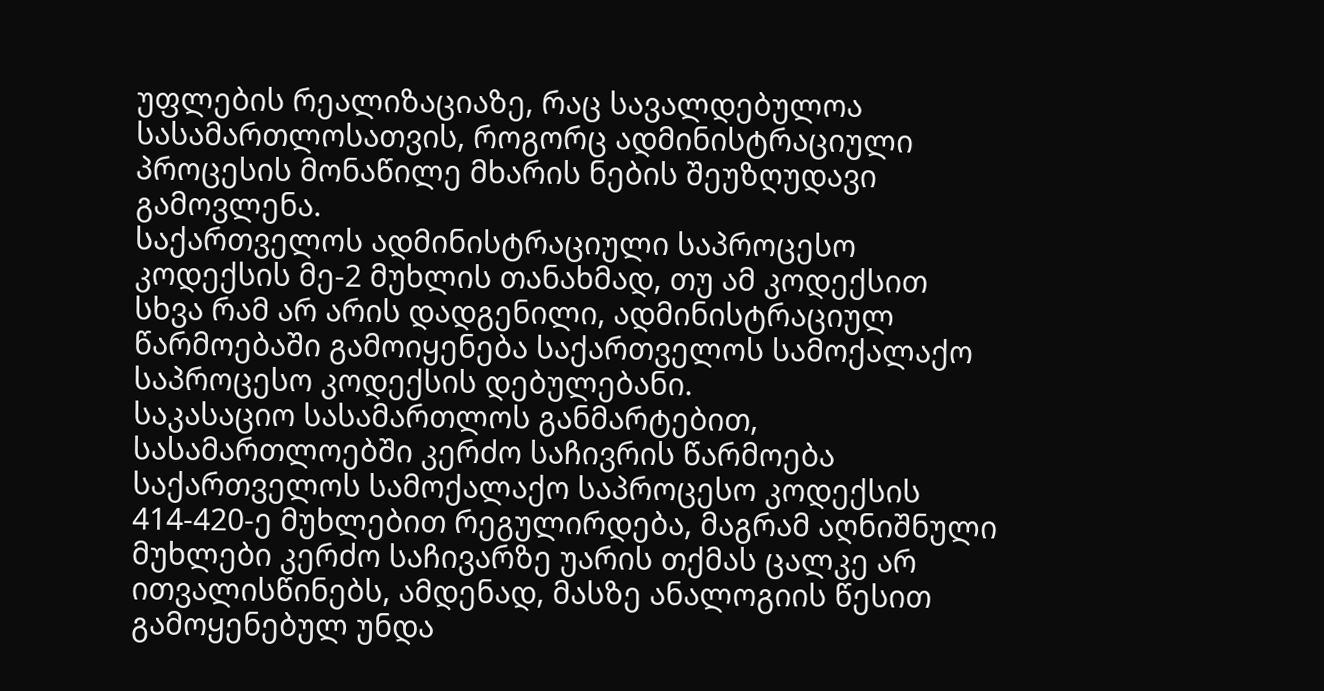უფლების რეალიზაციაზე, რაც სავალდებულოა სასამართლოსათვის, როგორც ადმინისტრაციული პროცესის მონაწილე მხარის ნების შეუზღუდავი გამოვლენა.
საქართველოს ადმინისტრაციული საპროცესო კოდექსის მე-2 მუხლის თანახმად, თუ ამ კოდექსით სხვა რამ არ არის დადგენილი, ადმინისტრაციულ წარმოებაში გამოიყენება საქართველოს სამოქალაქო საპროცესო კოდექსის დებულებანი.
საკასაციო სასამართლოს განმარტებით, სასამართლოებში კერძო საჩივრის წარმოება საქართველოს სამოქალაქო საპროცესო კოდექსის 414-420-ე მუხლებით რეგულირდება, მაგრამ აღნიშნული მუხლები კერძო საჩივარზე უარის თქმას ცალკე არ ითვალისწინებს, ამდენად, მასზე ანალოგიის წესით გამოყენებულ უნდა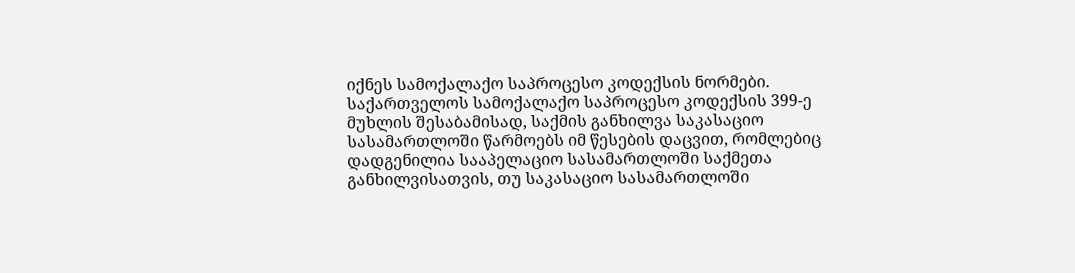იქნეს სამოქალაქო საპროცესო კოდექსის ნორმები.
საქართველოს სამოქალაქო საპროცესო კოდექსის 399-ე მუხლის შესაბამისად, საქმის განხილვა საკასაციო სასამართლოში წარმოებს იმ წესების დაცვით, რომლებიც დადგენილია სააპელაციო სასამართლოში საქმეთა განხილვისათვის, თუ საკასაციო სასამართლოში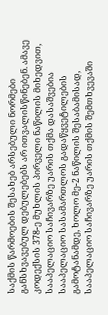საქმის წარმოების შესახებ არსებული ნორმები განსხვავებულ დებულებებს არ ითვალისწინებენ. ამავე კოდექსის 378-ე მუხლის პირველი ნაწილის მიხედვით, სააპელაციო საჩივარზე უარის თქმა დასაშვებია სააპელაციო სასამართლოს გადაწყვეტილების გამოტანამდე, ხოლო მე-2 ნაწილის შესაბამისად, სააპელაციო საჩივარზე უარის თქმის შემთხვევაში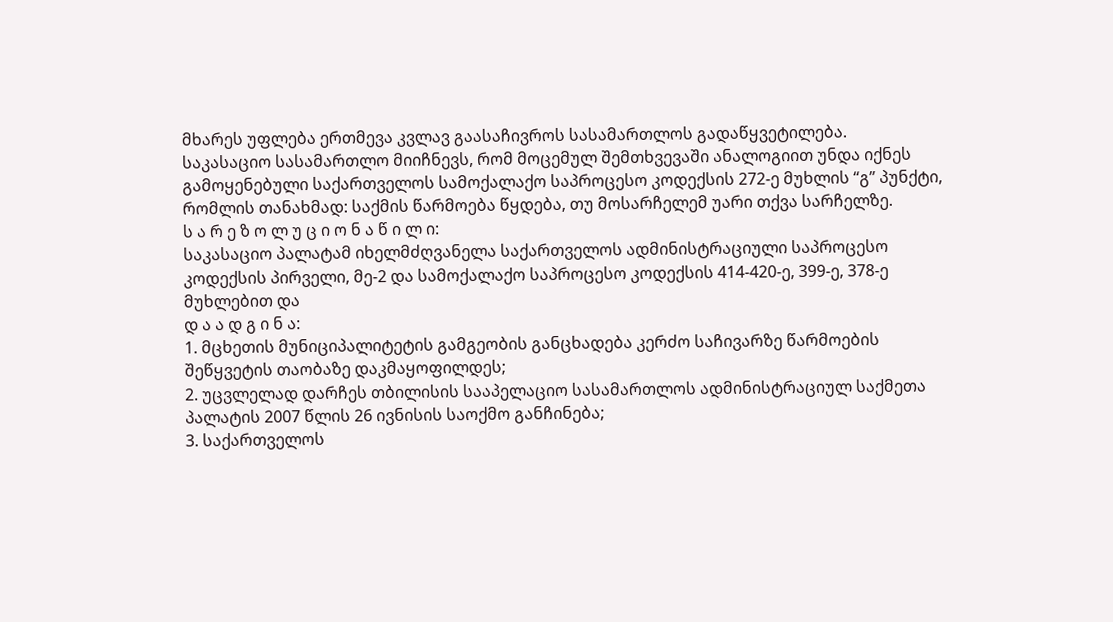მხარეს უფლება ერთმევა კვლავ გაასაჩივროს სასამართლოს გადაწყვეტილება.
საკასაციო სასამართლო მიიჩნევს, რომ მოცემულ შემთხვევაში ანალოგიით უნდა იქნეს გამოყენებული საქართველოს სამოქალაქო საპროცესო კოდექსის 272-ე მუხლის “გ” პუნქტი, რომლის თანახმად: საქმის წარმოება წყდება, თუ მოსარჩელემ უარი თქვა სარჩელზე.
ს ა რ ე ზ ო ლ უ ც ი ო ნ ა წ ი ლ ი:
საკასაციო პალატამ იხელმძღვანელა საქართველოს ადმინისტრაციული საპროცესო კოდექსის პირველი, მე-2 და სამოქალაქო საპროცესო კოდექსის 414-420-ე, 399-ე, 378-ე მუხლებით და
დ ა ა დ გ ი ნ ა:
1. მცხეთის მუნიციპალიტეტის გამგეობის განცხადება კერძო საჩივარზე წარმოების შეწყვეტის თაობაზე დაკმაყოფილდეს;
2. უცვლელად დარჩეს თბილისის სააპელაციო სასამართლოს ადმინისტრაციულ საქმეთა პალატის 2007 წლის 26 ივნისის საოქმო განჩინება;
3. საქართველოს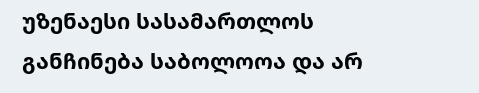უზენაესი სასამართლოს განჩინება საბოლოოა და არ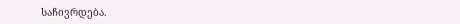საჩივრდება.